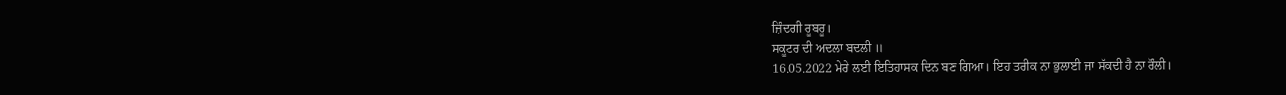ਜ਼ਿੰਦਗੀ ਰੂਬਰੂ।
ਸਕੂਟਰ ਦੀ ਅਦਲਾ ਬਦਲੀ ॥
16.05.2022 ਮੇਰੇ ਲਈ ਇਤਿਹਾਸਕ ਦਿਨ ਬਣ ਗਿਆ। ਇਹ ਤਰੀਕ ਨਾ ਭੁਲਾਈ ਜਾ ਸੱਕਦੀ ਹੈ ਨਾ ਰੌਲੀ।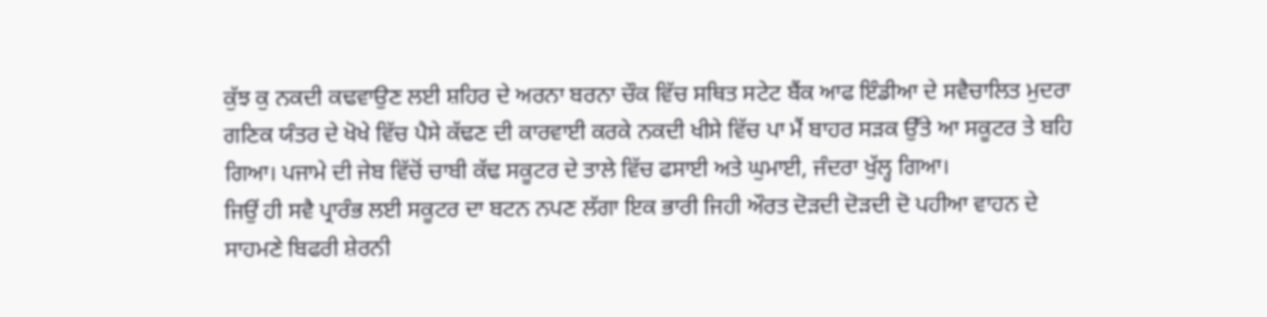ਕੁੱਝ ਕੁ ਨਕਦੀ ਕਢਵਾਉਣ ਲਈ ਸ਼ਹਿਰ ਦੇ ਅਰਨਾ ਬਰਨਾ ਚੌਕ ਵਿੱਚ ਸਥਿਤ ਸਟੇਟ ਬੈਂਕ ਆਫ ਇੰਡੀਆ ਦੇ ਸਵੈਚਾਲਿਤ ਮੁਦਰਾ ਗਣਿਕ ਯੰਤਰ ਦੇ ਖੋਖੇ ਵਿੱਚ ਪੈਸੇ ਕੱਢਣ ਦੀ ਕਾਰਵਾਈ ਕਰਕੇ ਨਕਦੀ ਖੀਸੇ ਵਿੱਚ ਪਾ ਮੈਂ ਬਾਹਰ ਸੜਕ ਉੱਤੇ ਆ ਸਕੂਟਰ ਤੇ ਬਹਿ ਗਿਆ। ਪਜਾਮੇ ਦੀ ਜੇਬ ਵਿੱਚੋਂ ਚਾਬੀ ਕੱਢ ਸਕੂਟਰ ਦੇ ਤਾਲੇ ਵਿੱਚ ਫਸਾਈ ਅਤੇ ਘੁਮਾਈ, ਜੰਦਰਾ ਖੁੱਲ੍ਹ ਗਿਆ।
ਜਿਉਂ ਹੀ ਸਵੈ ਪ੍ਰਾਰੰਭ ਲਈ ਸਕੂਟਰ ਦਾ ਬਟਨ ਨਪਣ ਲੱਗਾ ਇਕ ਭਾਰੀ ਜਿਹੀ ਔਰਤ ਦੋੜਦੀ ਦੋੜਦੀ ਦੋ ਪਹੀਆ ਵਾਹਨ ਦੇ ਸਾਹਮਣੇ ਬਿਫਰੀ ਸ਼ੇਰਨੀ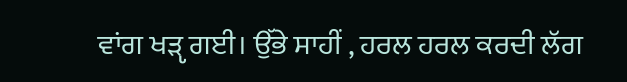ਵਾਂਗ ਖੜੵ ਗਈ। ਉੱਭੇ ਸਾਹੀਂ , ਹਰਲ ਹਰਲ ਕਰਦੀ ਲੱਗ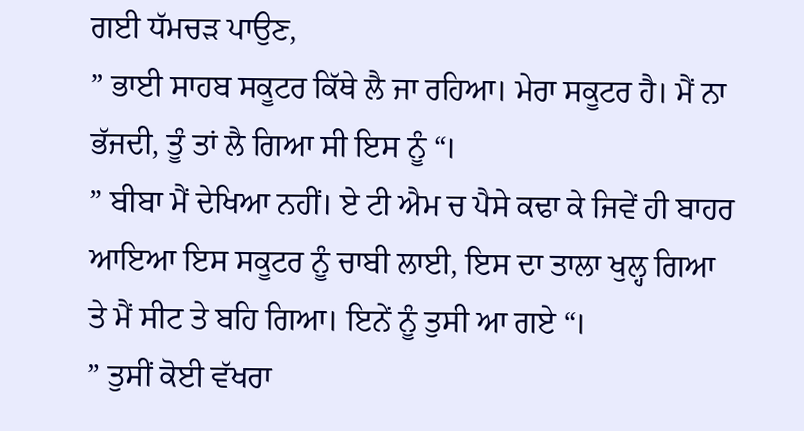ਗਈ ਧੱਮਚੜ ਪਾਉਣ,
” ਭਾਈ ਸਾਹਬ ਸਕੂਟਰ ਕਿੱਥੇ ਲੈ ਜਾ ਰਹਿਆ। ਮੇਰਾ ਸਕੂਟਰ ਹੈ। ਮੈਂ ਨਾ ਭੱਜਦੀ, ਤੂੰ ਤਾਂ ਲੈ ਗਿਆ ਸੀ ਇਸ ਨੂੰ “।
” ਬੀਬਾ ਮੈਂ ਦੇਖਿਆ ਨਹੀਂ। ਏ ਟੀ ਐਮ ਚ ਪੈਸੇ ਕਢਾ ਕੇ ਜਿਵੇਂ ਹੀ ਬਾਹਰ ਆਇਆ ਇਸ ਸਕੂਟਰ ਨੂੰ ਚਾਬੀ ਲਾਈ, ਇਸ ਦਾ ਤਾਲਾ ਖੁਲ੍ਹ ਗਿਆ ਤੇ ਮੈਂ ਸੀਟ ਤੇ ਬਹਿ ਗਿਆ। ਇਨੇਂ ਨੂੰ ਤੁਸੀ ਆ ਗਏ “।
” ਤੁਸੀਂ ਕੋਈ ਵੱਖਰਾ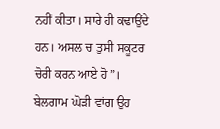ਨਹੀਂ ਕੀਤਾ। ਸਾਰੇ ਹੀ ਕਢਾਉਂਦੇ ਹਨ। ਅਸਲ ਚ ਤੁਸੀ ਸਕੂਟਰ ਚੋਰੀ ਕਰਨ ਆਏ ਹੋ”। ਬੇਲਗਾਮ ਘੋੜੀ ਵਾਂਗ ਉਹ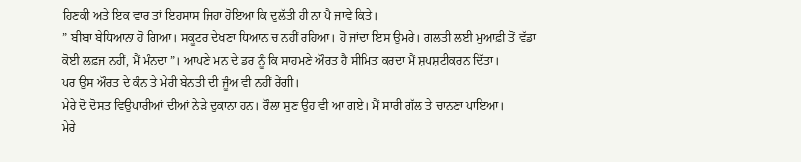ਹਿਣਕੀ ਅਤੇ ਇਕ ਵਾਰ ਤਾਂ ਇਹਸਾਸ ਜਿਹਾ ਹੋਇਆ ਕਿ ਦੁਲੱਤੀ ਹੀ ਨਾ ਪੈ ਜਾਵੇ ਕਿਤੇ।
” ਬੀਬਾ ਬੇਧਿਆਨਾ ਹੋ ਗਿਆ। ਸਕੂਟਰ ਦੇਖਣਾ ਧਿਆਨ ਚ ਨਹੀਂ ਰਹਿਆ। ਹੋ ਜਾਂਦਾ ਇਸ ਉਮਰੇ। ਗਲਤੀ ਲਈ ਮੁਆਫ਼ੀ ਤੋਂ ਵੱਡਾ ਕੋਈ ਲਫ਼ਜ ਨਹੀਂ, ਮੈਂ ਮੰਨਦਾ”। ਆਪਣੇ ਮਨ ਦੇ ਡਰ ਨੂੰ ਕਿ ਸਾਹਮਣੇ ਔਰਤ ਹੈ ਸੀਮਿਤ ਕਰਦਾ ਮੈਂ ਸ਼ਪਸ਼ਟੀਕਰਨ ਦਿੱਤਾ।
ਪਰ ਉਸ ਔਰਤ ਦੇ ਕੰਨ ਤੇ ਮੇਰੀ ਬੇਨਤੀ ਦੀ ਜੂੰਅ ਵੀ ਨਹੀਂ ਰੇਂਗੀ।
ਮੇਰੇ ਦੋ ਦੋਸਤ ਵਿਉਪਾਰੀਆਂ ਦੀਆਂ ਨੇੜੇ ਦੁਕਾਨਾ ਹਨ। ਰੌਲਾ ਸੁਣ ਉਹ ਵੀ ਆ ਗਏ। ਮੈਂ ਸਾਰੀ ਗੱਲ ਤੇ ਚਾਨਣਾ ਪਾਇਆ।
ਮੇਰੇ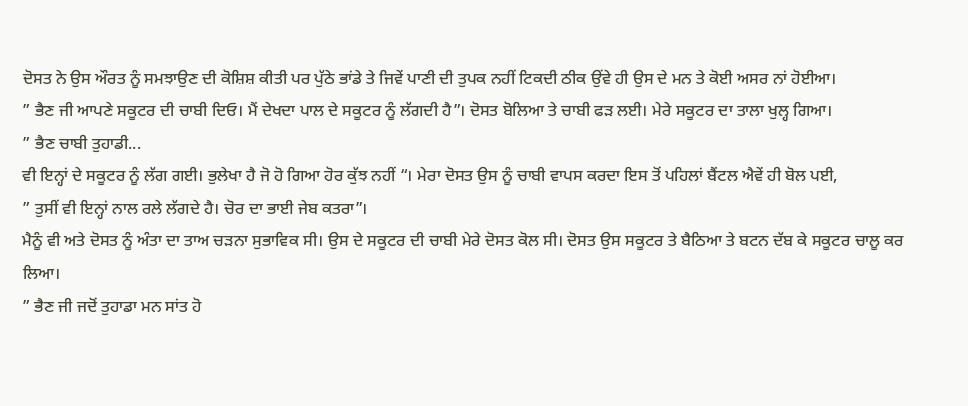ਦੋਸਤ ਨੇ ਉਸ ਔਰਤ ਨੂੰ ਸਮਝਾਉਣ ਦੀ ਕੋਸ਼ਿਸ਼ ਕੀਤੀ ਪਰ ਪੁੱਠੇ ਭਾਂਡੇ ਤੇ ਜਿਵੇਂ ਪਾਣੀ ਦੀ ਤੁਪਕ ਨਹੀਂ ਟਿਕਦੀ ਠੀਕ ਉਂਵੇ ਹੀ ਉਸ ਦੇ ਮਨ ਤੇ ਕੋਈ ਅਸਰ ਨਾਂ ਹੋਈਆ।
” ਭੈਣ ਜੀ ਆਪਣੇ ਸਕੂਟਰ ਦੀ ਚਾਬੀ ਦਿਓ। ਮੈਂ ਦੇਖਦਾ ਪਾਲ ਦੇ ਸਕੂਟਰ ਨੂੰ ਲੱਗਦੀ ਹੈ”। ਦੋਸਤ ਬੋਲਿਆ ਤੇ ਚਾਬੀ ਫੜ ਲਈ। ਮੇਰੇ ਸਕੂਟਰ ਦਾ ਤਾਲਾ ਖੁਲ੍ਹ ਗਿਆ।
” ਭੈਣ ਚਾਬੀ ਤੁਹਾਡੀ...
ਵੀ ਇਨ੍ਹਾਂ ਦੇ ਸਕੂਟਰ ਨੂੰ ਲੱਗ ਗਈ। ਭੁਲੇਖਾ ਹੈ ਜੋ ਹੋ ਗਿਆ ਹੋਰ ਕੁੱਝ ਨਹੀਂ “। ਮੇਰਾ ਦੋਸਤ ਉਸ ਨੂੰ ਚਾਬੀ ਵਾਪਸ ਕਰਦਾ ਇਸ ਤੋਂ ਪਹਿਲਾਂ ਬੈਂਟਲ ਐਵੇਂ ਹੀ ਬੋਲ ਪਈ,
” ਤੁਸੀਂ ਵੀ ਇਨ੍ਹਾਂ ਨਾਲ ਰਲੇ ਲੱਗਦੇ ਹੈ। ਚੋਰ ਦਾ ਭਾਈ ਜੇਬ ਕਤਰਾ”।
ਮੈਨੂੰ ਵੀ ਅਤੇ ਦੋਸਤ ਨੂੰ ਅੰਤਾ ਦਾ ਤਾਅ ਚੜਨਾ ਸੁਭਾਵਿਕ ਸੀ। ਉਸ ਦੇ ਸਕੂਟਰ ਦੀ ਚਾਬੀ ਮੇਰੇ ਦੋਸਤ ਕੋਲ ਸੀ। ਦੋਸਤ ਉਸ ਸਕੂਟਰ ਤੇ ਬੈਠਿਆ ਤੇ ਬਟਨ ਦੱਬ ਕੇ ਸਕੂਟਰ ਚਾਲੂ ਕਰ ਲਿਆ।
” ਭੈਣ ਜੀ ਜਦੋਂ ਤੁਹਾਡਾ ਮਨ ਸਾਂਤ ਹੋ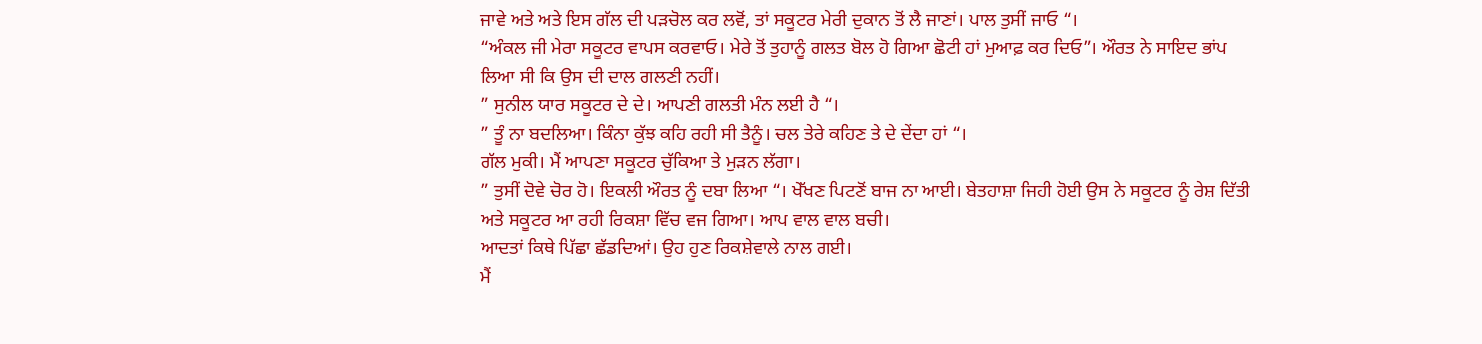ਜਾਵੇ ਅਤੇ ਅਤੇ ਇਸ ਗੱਲ ਦੀ ਪੜਚੋਲ ਕਰ ਲਵੋਂ, ਤਾਂ ਸਕੂਟਰ ਮੇਰੀ ਦੁਕਾਨ ਤੋਂ ਲੈ ਜਾਣਾਂ। ਪਾਲ ਤੁਸੀਂ ਜਾਓ “।
“ਅੰਕਲ ਜੀ ਮੇਰਾ ਸਕੂਟਰ ਵਾਪਸ ਕਰਵਾਓ। ਮੇਰੇ ਤੋਂ ਤੁਹਾਨੂੰ ਗਲਤ ਬੋਲ ਹੋ ਗਿਆ ਛੋਟੀ ਹਾਂ ਮੁਆਫ਼ ਕਰ ਦਿਓ”। ਔਰਤ ਨੇ ਸਾਇਦ ਭਾਂਪ ਲਿਆ ਸੀ ਕਿ ਉਸ ਦੀ ਦਾਲ ਗਲਣੀ ਨਹੀਂ।
” ਸੁਨੀਲ ਯਾਰ ਸਕੂਟਰ ਦੇ ਦੇ। ਆਪਣੀ ਗਲਤੀ ਮੰਨ ਲਈ ਹੈ “।
” ਤੂੰ ਨਾ ਬਦਲਿਆ। ਕਿੰਨਾ ਕੁੱਝ ਕਹਿ ਰਹੀ ਸੀ ਤੈਨੂੰ। ਚਲ ਤੇਰੇ ਕਹਿਣ ਤੇ ਦੇ ਦੇਂਦਾ ਹਾਂ “।
ਗੱਲ ਮੁਕੀ। ਮੈਂ ਆਪਣਾ ਸਕੂਟਰ ਚੁੱਕਿਆ ਤੇ ਮੁੜਨ ਲੱਗਾ।
” ਤੁਸੀਂ ਦੋਵੇ ਚੋਰ ਹੋ। ਇਕਲੀ ਔਰਤ ਨੂੰ ਦਬਾ ਲਿਆ “। ਖੇੱਖਣ ਪਿਟਣੋਂ ਬਾਜ ਨਾ ਆਈ। ਬੇਤਹਾਸ਼ਾ ਜਿਹੀ ਹੋਈ ਉਸ ਨੇ ਸਕੂਟਰ ਨੂੰ ਰੇਸ਼ ਦਿੱਤੀ ਅਤੇ ਸਕੂਟਰ ਆ ਰਹੀ ਰਿਕਸ਼ਾ ਵਿੱਚ ਵਜ ਗਿਆ। ਆਪ ਵਾਲ ਵਾਲ ਬਚੀ।
ਆਦਤਾਂ ਕਿਥੇ ਪਿੱਛਾ ਛੱਡਦਿਆਂ। ਉਹ ਹੁਣ ਰਿਕਸ਼ੇਵਾਲੇ ਨਾਲ ਗਈ।
ਮੈਂ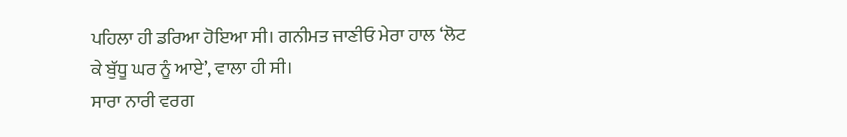ਪਹਿਲਾ ਹੀ ਡਰਿਆ ਹੋਇਆ ਸੀ। ਗਨੀਮਤ ਜਾਣੀਓ ਮੇਰਾ ਹਾਲ ‘ਲੋਟ ਕੇ ਬੁੱਧੂ ਘਰ ਨੂੰ ਆਏ’, ਵਾਲਾ ਹੀ ਸੀ।
ਸਾਰਾ ਨਾਰੀ ਵਰਗ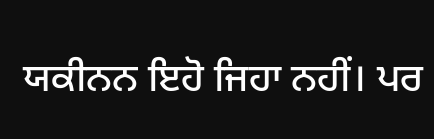ਯਕੀਨਨ ਇਹੋ ਜਿਹਾ ਨਹੀਂ। ਪਰ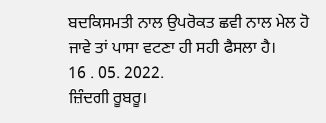ਬਦਕਿਸਮਤੀ ਨਾਲ ਉਪਰੋਕਤ ਛਵੀ ਨਾਲ ਮੇਲ ਹੋ ਜਾਵੇ ਤਾਂ ਪਾਸਾ ਵਟਣਾ ਹੀ ਸਹੀ ਫੈਸਲਾ ਹੈ।
16 . 05. 2022.
ਜ਼ਿੰਦਗੀ ਰੂਬਰੂ।